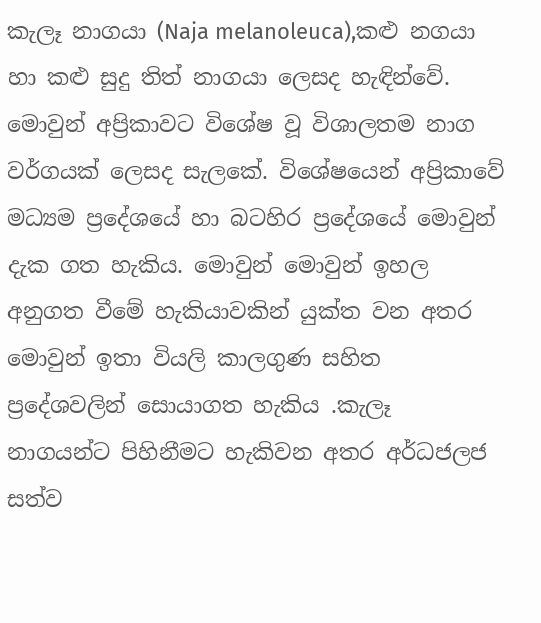කැලෑ නාගයා (Naja melanoleuca),කළු නගයා හා කළු සුදු තිත් නාගයා ලෙසද හැඳින්වේ. මොවුන් අප්‍රිකාවට විශේෂ වූ විශාලතම නාග වර්ගයක් ලෙසද සැලකේ. විශේෂයෙන් අප්‍රිකාවේ මධ්‍යම ප්‍රදේශයේ හා බටහිර ප්‍රදේශයේ මොවුන් දැක ගත හැකිය. මොවුන් මොවුන් ඉහල අනුගත වීමේ හැකියාවකින් යුක්ත වන අතර මොවුන් ඉතා වියලි කාලගුණ සහිත ප්‍රදේශවලින් සොයාගත හැකිය .කැලෑ නාගයන්ට පිහිනීමට හැකිවන අතර අර්ධජලජ සත්ව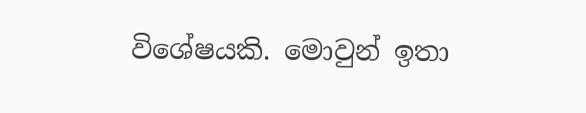විශේෂයකි. මොවුන් ඉතා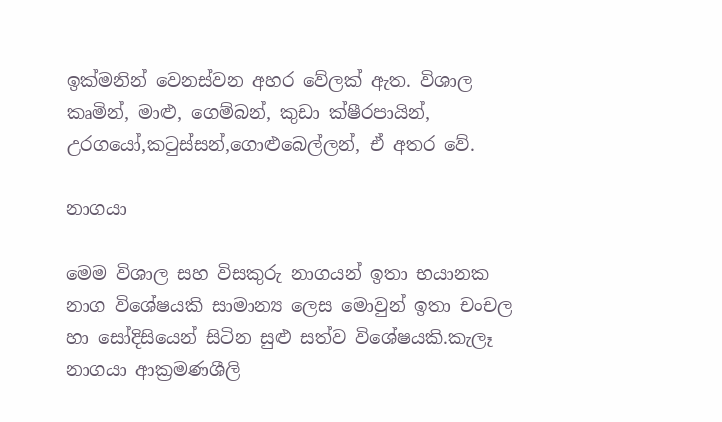ඉක්මනින් වෙනස්වන අහර වේලක් ඇත. විශාල කෘමින්, මාළු, ගෙම්බන්, කුඩා ක්ෂීරපායින්, උරගයෝ,කටුස්සන්,ගොළුබෙල්ලන්, ඒ අතර වේ.

නාගයා

මෙම විශාල සහ විසකුරු නාගයන් ඉතා භයානක නාග විශේෂයකි සාමාන්‍ය ලෙස මොවුන් ඉතා චංචල හා සෝදිසියෙන් සිටින සුළු සත්ව විශේෂයකි.කැලෑ නාගයා ආක්‍රමණශීලි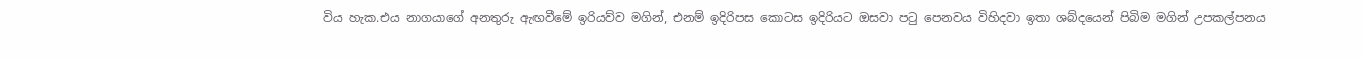විය හැක.එය නාගයාගේ අනතුරු ඇඟවීමේ ඉරියව්ව මගින්, එනම් ඉදිරිපස කොටස ඉදිරියට ඔසවා පටු පෙනවය විහිදවා ඉතා ශබ්දයෙන් පිබිම මගින් උපකල්පනය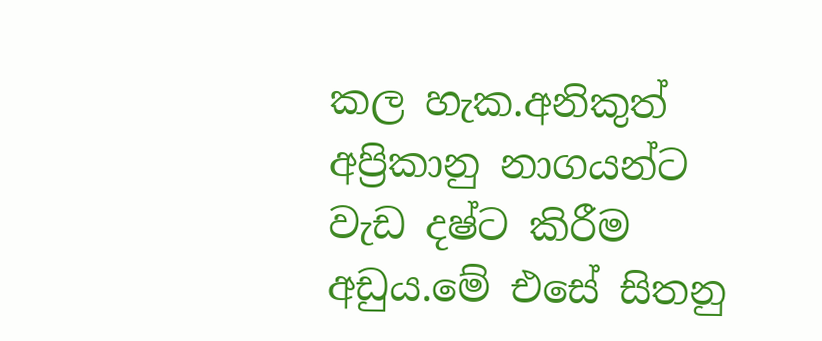කල හැක.අනිකුත් අප්‍රිකානු නාගයන්ට වැඩ දෂ්ට කිරීම අඩුය.මේ එසේ සිතනු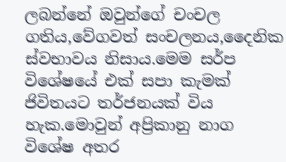ලබන්නේ ඔවුන්ගේ චංචල ගතිය,වේගවත් සංචලනය,දෛනික ස්වභාවය නිසාය.මෙම සර්ප විශේෂයේ එක් සපා කැමක් ජිවිතයට තර්ජනයක් විය හැක.මොවුන් අප්‍රිකානු නාග විශේෂ අතර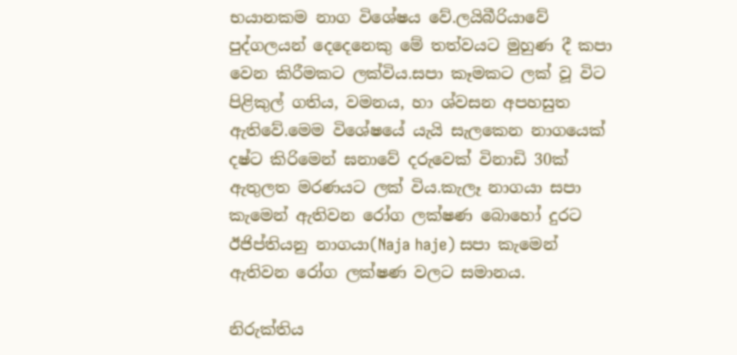භයානකම නාග විශේෂය වේ.ලයිබීරියාවේ පුද්ගලයන් දෙදෙනෙකු මේ තත්වයට මුහුණ දී කපා වෙන කිරීමකට ලක්විය.සපා කෑමකට ලක් වූ විට පිළිකුල් ගතිය, වමනය, හා ශ්වසන අපහසුත ඇතිවේ.මෙම විශේෂයේ යැයි සැලකෙන නාගයෙක් දෂ්ට කිරිමෙන් ඝනාවේ දරුවෙක් විනාඩි 30ක් ඇතුලත මරණයට ලක් විය.කැලෑ නාගයා සපා කැමෙන් ඇතිවන රෝග ලක්ෂණ බොහෝ දුරට ඊජිප්තියනු නාගයා(Naja haje) සපා කැමෙන් ඇතිවන රෝග ලක්ෂණ වලට සමානය.

නිරුක්තිය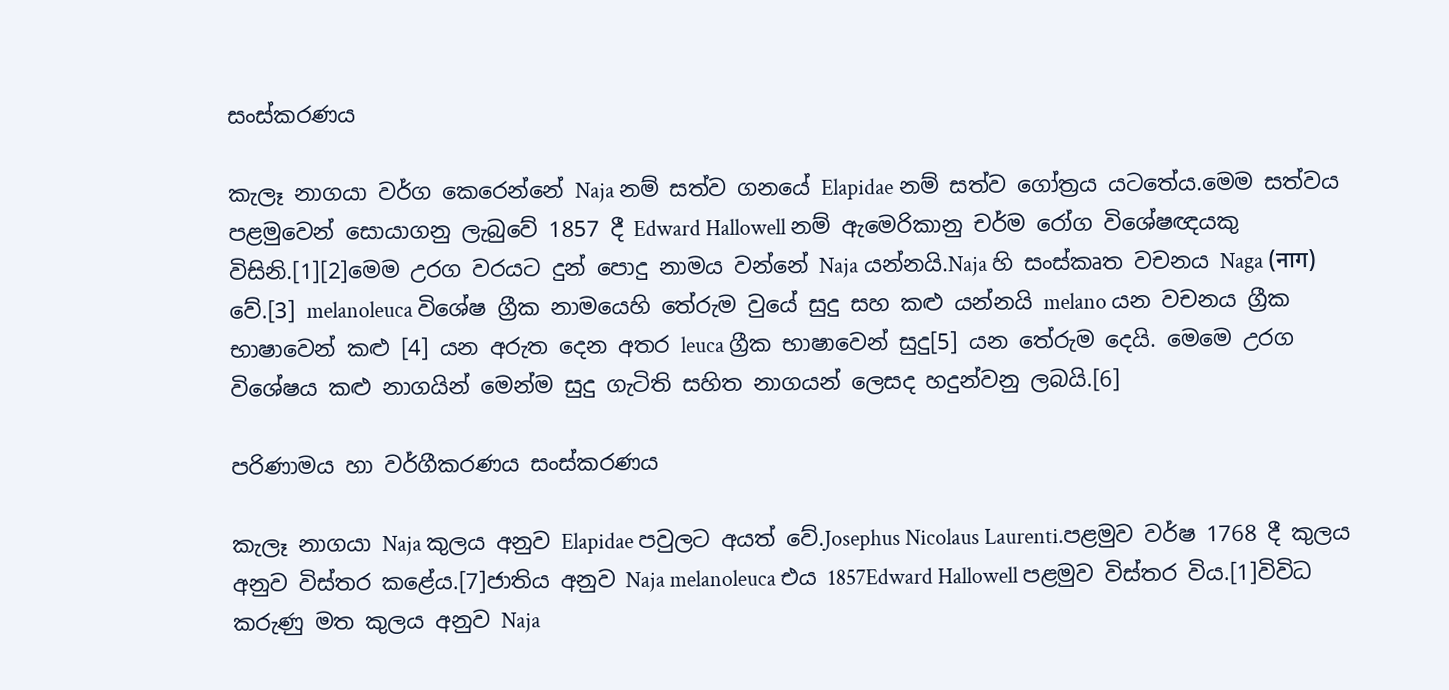සංස්කරණය

කැලෑ නාගයා වර්ග කෙරෙන්නේ Naja නම් සත්ව ගනයේ Elapidae නම් සත්ව ගෝත්‍රය යටතේය.මෙම සත්වය පළමුවෙන් සොයාගනු ලැබුවේ 1857 දී Edward Hallowell නම් ඇමෙරිකානු චර්ම රෝග විශේෂඥයකු විසිනි.[1][2]මෙම උරග වරයට දුන් පොදු නාමය වන්නේ Naja යන්නයි.Naja හි සංස්කෘත වචනය Naga (नाग) වේ.[3] melanoleuca විශේෂ ග්‍රීක නාමයෙහි තේරුම වුයේ සුදු සහ කළු යන්නයි melano යන වචනය ග්‍රීක භාෂාවෙන් කළු [4] යන අරුත දෙන අතර leuca ග්‍රීක භාෂාවෙන් සුදු[5] යන තේරුම දෙයි. මෙමෙ උරග විශේෂය කළු නාගයින් මෙන්ම සුදු ගැටිති සහිත නාගයන් ලෙසද හදුන්වනු ලබයි.[6]

පරිණාමය හා වර්ගීකරණය සංස්කරණය

කැලෑ නාගයා Naja කුලය අනුව Elapidae පවුලට අයත් වේ.Josephus Nicolaus Laurenti.පළමුව වර්ෂ 1768 දී කුලය අනුව විස්තර කළේය.[7]ජාතිය අනුව Naja melanoleuca එය 1857Edward Hallowell පළමුව විස්තර විය.[1]විවිධ කරුණු මත කුලය අනුව Naja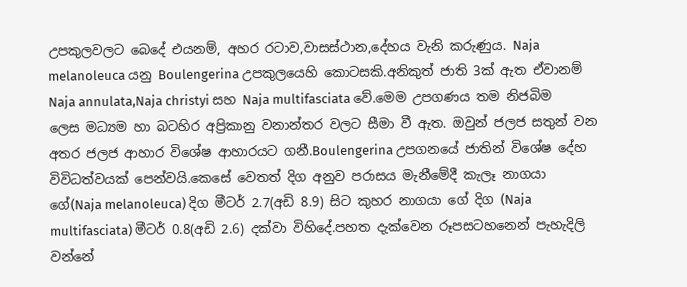උපකුලවලට බෙදේ එයනම්, අහර රටාව,වාසස්ථාන,දේහය වැනි කරුණුය. Naja melanoleuca යනු Boulengerina උපකුලයෙහි කොටසකි.අනිකුත් ජාති 3ක් ඇත ඒවානම් Naja annulata,Naja christyi සහ Naja multifasciata වේ.මෙම උපගණය තම නිජබිම ලෙස මධ්‍යම හා බටහිර අප්‍රිකානු වනාන්තර වලට සීමා වී ඇත. ඔවුන් ජලජ සතුන් වන අතර ජලජ ආහාර විශේෂ ආහාරයට ගනී.Boulengerina උපගනයේ ජාතින් විශේෂ දේහ විවිධත්වයක් පෙන්වයි.කෙසේ වෙතත් දිග අනුව පරාසය මැනීමේදී කැලෑ නාගයා ගේ(Naja melanoleuca) දිග මීටර් 2.7(අඩි 8.9) සිට කුහර නාගයා ගේ දිග (Naja multifasciata) මීටර් 0.8(අඩි 2.6) දක්වා විහිදේ.පහත දැක්වෙන රූපසටහනෙන් පැහැදිලි වන්නේ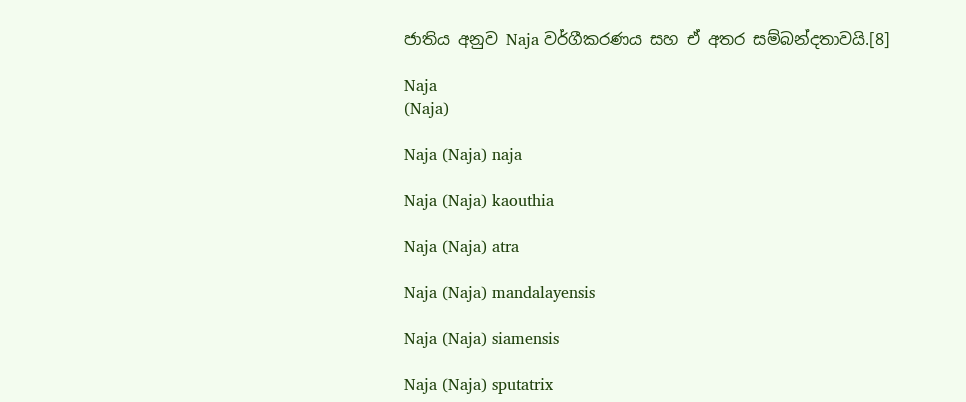ජාතිය අනුව Naja වර්ගීකරණය සහ ඒ අතර සම්බන්දතාවයි.[8]

Naja
(Naja)

Naja (Naja) naja

Naja (Naja) kaouthia

Naja (Naja) atra

Naja (Naja) mandalayensis

Naja (Naja) siamensis

Naja (Naja) sputatrix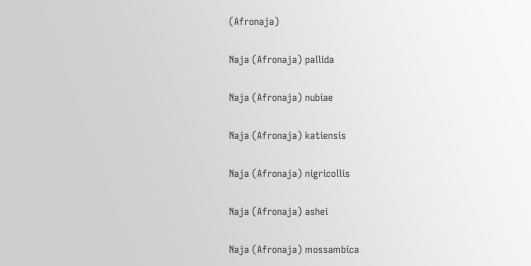(Afronaja)

Naja (Afronaja) pallida

Naja (Afronaja) nubiae

Naja (Afronaja) katiensis

Naja (Afronaja) nigricollis

Naja (Afronaja) ashei

Naja (Afronaja) mossambica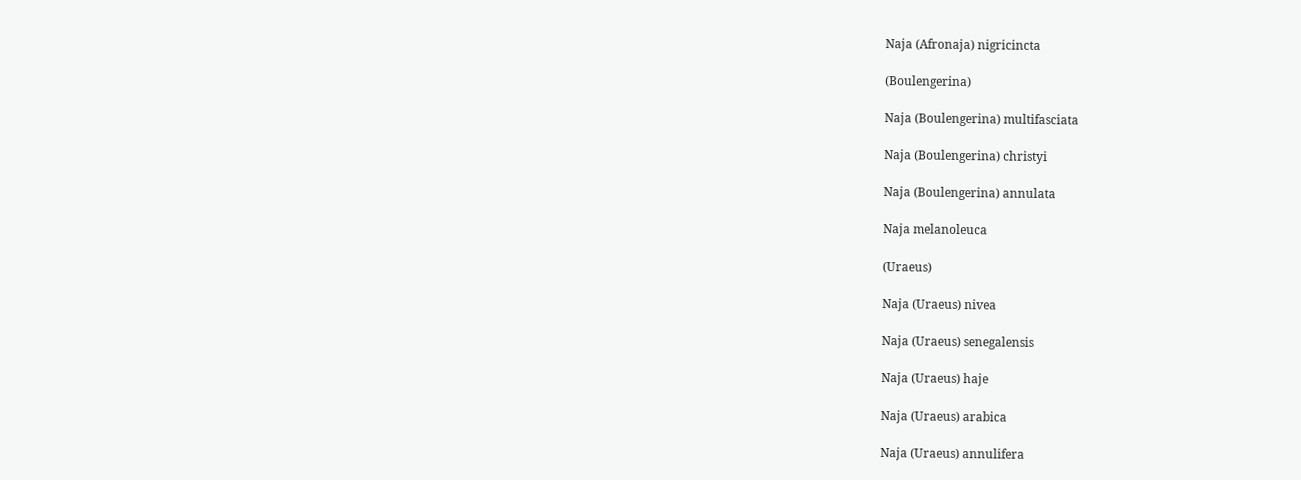Naja (Afronaja) nigricincta

(Boulengerina)

Naja (Boulengerina) multifasciata

Naja (Boulengerina) christyi

Naja (Boulengerina) annulata

Naja melanoleuca

(Uraeus)

Naja (Uraeus) nivea

Naja (Uraeus) senegalensis

Naja (Uraeus) haje

Naja (Uraeus) arabica

Naja (Uraeus) annulifera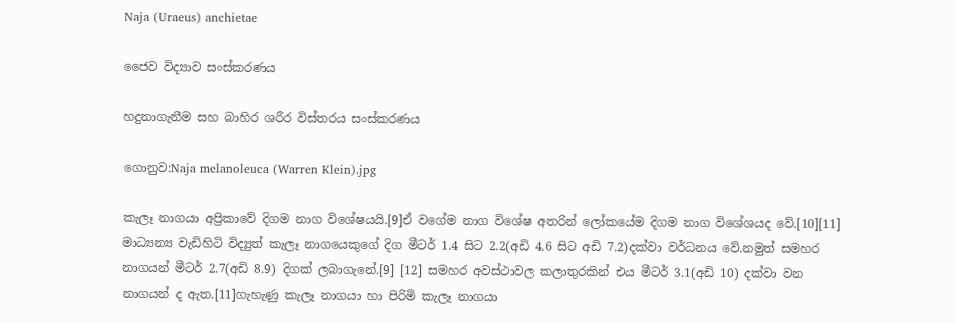Naja (Uraeus) anchietae

ජෛව විද්‍යාව සංස්කරණය

හදුනාගැනීම සහ බාහිර ශරීර විස්තරය සංස්කරණය

ගොනුව:Naja melanoleuca (Warren Klein).jpg

කැලෑ නාගයා අප්‍රිකාවේ දිගම නාග විශේෂයයි.[9]ඒ වගේම නාග විශේෂ අතරින් ලෝකයේම දිගම නාග විශේශයද වේ.[10][11] මාධ්‍යන්‍ය වැඩිහිටි විද්‍යුත් කැලෑ නාගයෙකුගේ දිග මීටර් 1.4 සිට 2.2(අඩි 4.6 සිට අඩි 7.2)දක්වා වර්ධනය වේ.නමුත් සමහර නාගයන් මීටර් 2.7(අඩි 8.9) දිගක් ලබාගැනේ.[9] [12] සමහර අවස්ථාවල කලාතුරකින් එය මීටර් 3.1(අඩි 10) දක්වා වන නාගයන් ද ඇත.[11]ගැහැණු කැලෑ නාගයා හා පිරිමි කැලෑ නාගයා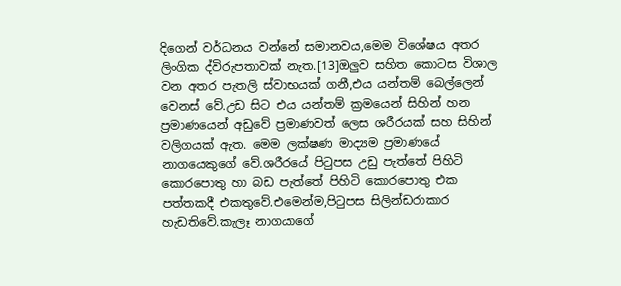දිගෙන් වර්ධනය වන්නේ සමානවය,මෙම විශේෂය අතර ලිංගික ද්විරුපතාවක් නැත.[13]ඔලුව සහිත කොටස විශාල වන අතර පැතලි ස්වාභයක් ගනී,එය යන්තම් බෙල්ලෙන් වෙනස් වේ.උඩ සිට එය යන්තම් ක්‍රමයෙන් සිහින් හන ප්‍රමාණයෙන් අඩුවේ ප්‍රමාණවත් ලෙස ශරීරයක් සහ සිහින් වලිගයක් ඇත. මෙම ලක්ෂණ මාද්‍යම ප්‍රමාණයේ නාගයෙකුගේ වේ.ශරීරයේ පිටුපස උඩු පැත්තේ පිහිටි කොරපොතු හා බඩ පැත්තේ පිහිටි කොරපොතු එක පත්තකදී එකතුවේ.එමෙන්ම,පිටුපස සිලින්ඩරාකාර හැඩතිවේ.කැලෑ නාගයාගේ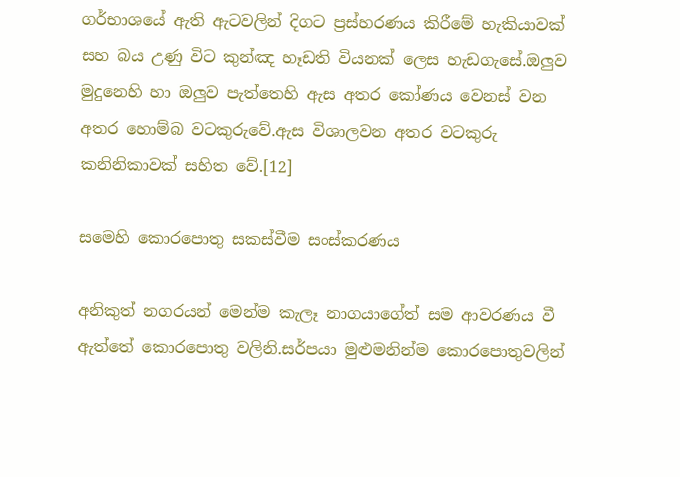ගර්භාශයේ ඇති ඇටවලින් දිගට ප්‍රස්හරණය කිරීමේ හැකියාවක් සහ බය උණු විට කුන්ඤ හෑඩති වියනක් ලෙස හැඩගැසේ.ඔලුව මුදුනෙහි හා ඔලුව පැත්තෙහි ඇස අතර කෝණය වෙනස් වන අතර හොම්බ වටකුරුවේ.ඇස විශාලවන අතර වටකුරු කනිනිකාවක් සහිත වේ.[12]

සමෙහි කොරපොතු සකස්වීම සංස්කරණය

අනිකුත් නගරයන් මෙන්ම කැලෑ නාගයාගේත් සම ආවරණය වී ඇත්තේ කොරපොතු වලිනි.සර්පයා මුළුමනින්ම කොරපොතුවලින්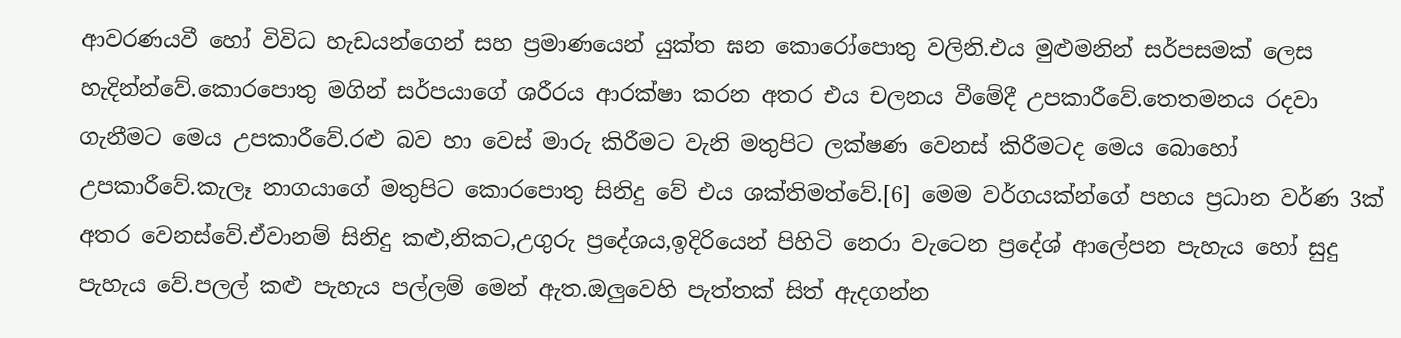ආවරණයවී හෝ විවිධ හැඩයන්ගෙන් සහ ප්‍රමාණයෙන් යුක්ත ඝන කොරෝපොතු වලිනි.එය මුළුමනින් සර්පසමක් ලෙස හැදින්න්වේ.කොරපොතු මගින් සර්පයාගේ ශරීරය ආරක්ෂා කරන අතර එය චලනය වීමේදී උපකාරීවේ.තෙතමනය රදවා ගැනීමට මෙය උපකාරීවේ.රළු බව හා වෙස් මාරු කිරීමට වැනි මතුපිට ලක්ෂණ වෙනස් කිරීමටද මෙය බොහෝ උපකාරීවේ.කැලෑ නාගයාගේ මතුපිට කොරපොතු සිනිදු වේ එය ශක්තිමත්වේ.[6] මෙම වර්ගයක්න්ගේ පහය ප්‍රධාන වර්ණ 3ක් අතර වෙනස්වේ.ඒවානම් සිනිදු කළු,නිකට,උගුරු ප්‍රදේශය,ඉදිරියෙන් පිහිටි නෙරා වැටෙන ප්‍රදේශ් ආලේපන පැහැය හෝ සුදු පැහැය වේ.පලල් කළු පැහැය පල්ලම් මෙන් ඇත.ඔලුවෙහි පැත්තක් සිත් ඇදගන්න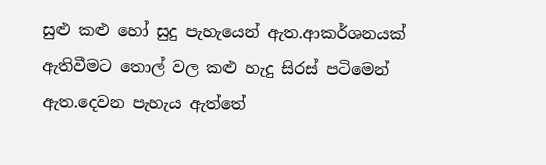සුළු කළු හෝ සුදු පැහැයෙන් ඇත.ආකර්ශනයක් ඇතිවීමට තොල් වල කළු හැදු සිරස් පටිමෙන් ඇත.දෙවන පැහැය ඇත්තේ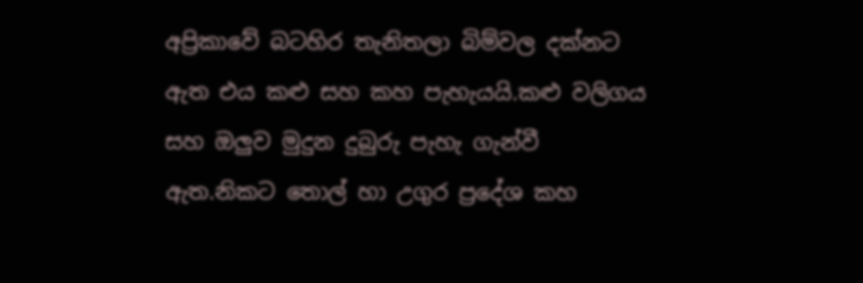අප්‍රිකාවේ බටහිර තැනිතලා බිම්වල දක්නට ඇත එය කළු සහ කහ පැහැයයි.කළු වලිගය සහ ඔලුව මුදුන දුබුරු පැහැ ගැන්වී ඇත.නිකට තොල් හා උගුර ප්‍රදේශ කහ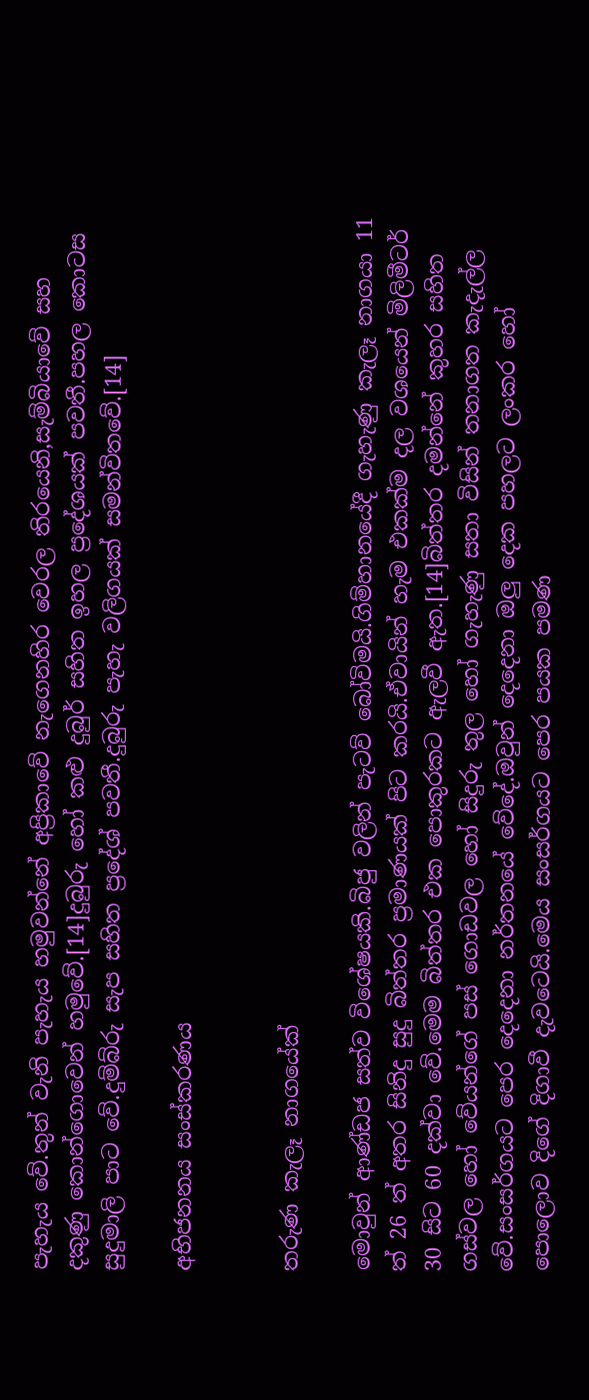පැහැය වේ.තුන් වැනි පැහැය හමුවන්නේ අප්‍රිකාවේ නැගෙනහිර වෙරල තිරයෙනි,සැම්බියාවේ සහ දකුණු කොන්ගොවෙන් හමුවේ.[14]දුබුරු හෝ කළු දුබුර් සහිත ඉහල ප්‍රදේශයක් පවතී.පහල කොටස සුදුමාලි පාට වේ.දුම්බ්රු සැප සහිත ප්‍රදේශ් පවතී.දුබුරු පැහැ වලිගයක් සමන්විතවේ.[14]

අභිජනනය සංස්කරණය


තරුණ කැලෑ නාගයේක්

මොවුන් ආණ්ඩජ සත්ව විශේෂයකි.බිජු වලින් පැටව් බෝවිමයි.ගිම්හානයේදී ගැහැණු කැලෑ නාගයා 11 ත් 26 ත් අතර සිනිදු සුදු බිත්තර ප්‍රමාණයක් පිට කරයි.ඒවායින් හැම එකක්ම දල වශයෙන් මිලිමීටර් 30 සිට 60 දක්වා වේ.මෙම බිත්තර එක පොකුරකට ඇලවී ඇත.[14]බිත්තර දමන්නේ කුහර සහිත ගස්වල හෝ වේයන්ගේ පස් ගොඩවල හෝ සිදුරු තුල හෝ ගැහැණු සතා විසින් තනාගත කැදැල්ල වේ.සංසර්ගයට පෙර දෙදෙනා නර්තනයේ වේදේ.ඔවුන් දෙදෙනා ඔලු දෙක පහලට ලංකර හෝ පොලොව දිගේ දිගාවී දැවටෙයි.මෙය සංසර්ගයට පෙර පයක පමණ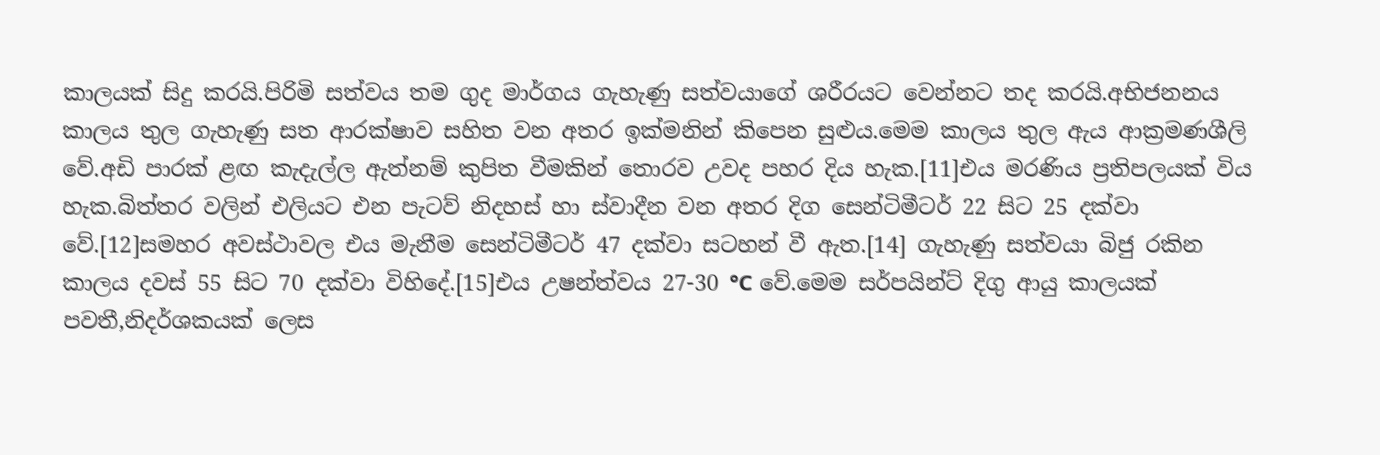කාලයක් සිදු කරයි.පිරිමි සත්වය තම ගුද මාර්ගය ගැහැණු සත්වයාගේ ශරීරයට වෙන්නට තද කරයි.අභිජනනය කාලය තුල ගැහැණු සත ආරක්ෂාව සහිත වන අතර ඉක්මනින් කිපෙන සුළුය.මෙම කාලය තුල ඇය ආක්‍රමණශීලි වේ.අඩි පාරක් ළඟ කැදැල්ල ඇත්නම් කුපිත වීමකින් තොරව උවද පහර දිය හැක.[11]එය මරණිය ප්‍රතිපලයක් විය හැක.බිත්තර වලින් එලියට එන පැටව් නිදහස් හා ස්වාදීන වන අතර දිග සෙන්ටිමීටර් 22 සිට 25 දක්වා වේ.[12]සමහර අවස්ථාවල එය මැනීම සෙන්ටිමීටර් 47 දක්වා සටහන් වී ඇත.[14] ගැහැණු සත්වයා බිජු රකින කාලය දවස් 55 සිට 70 දක්වා විහිදේ.[15]එය උෂන්ත්වය 27-30 °C වේ.මෙම සර්පයින්ට් දිගු ආයු කාලයක් පවතී,නිදර්ශකයක් ලෙස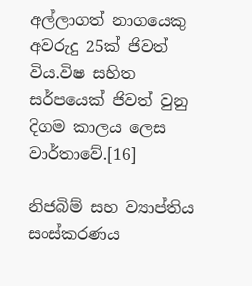අල්ලාගත් නාගයෙකු අවරුදු 25ක් ජිවත් විය.විෂ සහිත සර්පයෙක් ජිවත් වුනු දිගම කාලය ලෙස වාර්තාවේ.[16]

නිජබිම් සහ ව්‍යාප්තිය සංස්කරණය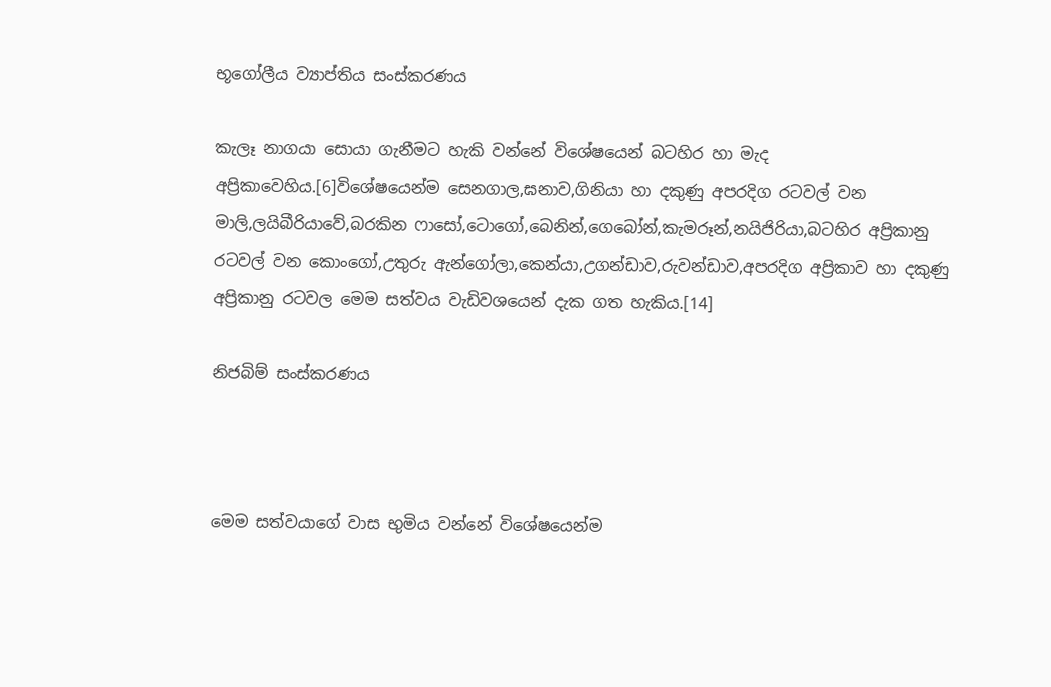භූගෝලීය ව්‍යාප්තිය සංස්කරණය

කැලෑ නාගයා සොයා ගැනීමට හැකි වන්නේ විශේෂයෙන් බටහිර හා මැද අප්‍රිකාවෙහිය.[6]විශේෂයෙන්ම සෙනගාල,ඝනාව,ගිනියා හා දකුණු අපරදිග රටවල් වන මාලි,ලයිබීරියාවේ,බරකින ෆාසෝ,ටොගෝ,බෙනින්,ගෙබෝන්,කැමරූන්,නයිජිරියා,බටහිර අප්‍රිකානු රටවල් වන කොංගෝ,උතුරු ඇන්ගෝලා,කෙන්යා,උගන්ඩාව,රුවන්ඩාව,අපරදිග අප්‍රිකාව හා දකුණු අප්‍රිකානු රටවල මෙම සත්වය වැඩිවශයෙන් දැක ගත හැකිය.[14]

නිජබිම් සංස්කරණය



මෙම සත්වයාගේ වාස භුමිය වන්නේ විශේෂයෙන්ම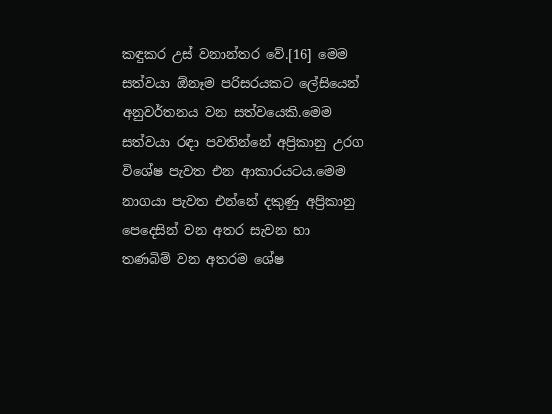කඳුකර උස් වනාන්තර වේ.[16] මෙම සත්වයා ඕනෑම පරිසරයකට ලේසියෙන් අනුවර්තනය වන සත්වයෙකි.මෙම සත්වයා රඳා පවතින්නේ අප්‍රිකානු උරග විශේෂ පැවත එන ආකාරයටය.මෙම නාගයා පැවත එන්නේ දකුණු අප්‍රිකානු පෙදෙසින් වන අතර සැවන හා තණබිම් වන අතරම ශේෂ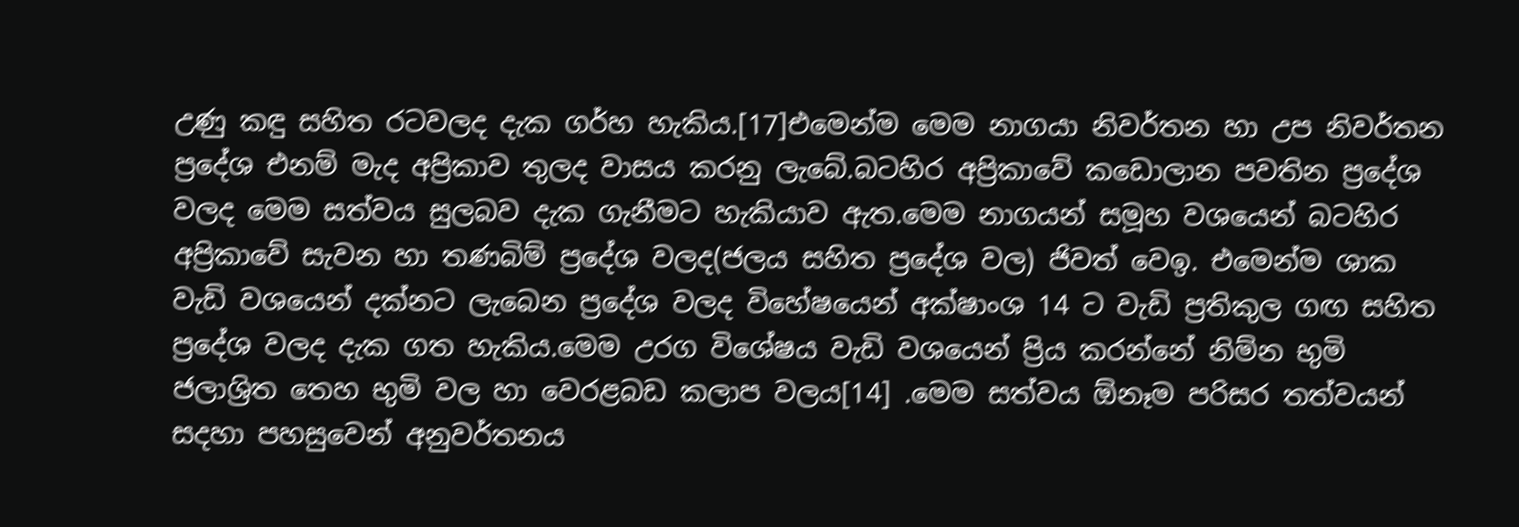උණු කඳු සහිත රටවලද දැක ගර්හ හැකිය.[17]එමෙන්ම මෙම නාගයා නිවර්තන හා උප නිවර්තන ප්‍රදේශ එනම් මැද අප්‍රිකාව තුලද වාසය කරනු ලැබේ.බටහිර අප්‍රිකාවේ කඩොලාන පවතින ප්‍රදේශ වලද මෙම සත්වය සුලබව දැක ගැනීමට හැකියාව ඇත.මෙම නාගයන් සමූහ වශයෙන් බටහිර අප්‍රිකාවේ සැවන හා තණබිම් ප්‍රදේශ වලද(ජලය සහිත ප්‍රදේශ වල) ජිවත් වෙඉ. එමෙන්ම ශාක වැඩි වශයෙන් දක්නට ලැබෙන ප්‍රදේශ වලද විහේෂයෙන් අක්ෂාංශ 14 ට වැඩි ප්‍රතිකුල ගඟ සහිත ප්‍රදේශ වලද දැක ගත හැකිය.මෙම උරග විශේෂය වැඩි වශයෙන් ප්‍රිය කරන්නේ නිම්න භුමි ජලාශ්‍රිත තෙහ භුමි වල හා වෙරළබඩ කලාප වලය[14] .මෙම සත්වය ඕනෑම පරිසර තත්වයන් සදහා පහසුවෙන් අනුවර්තනය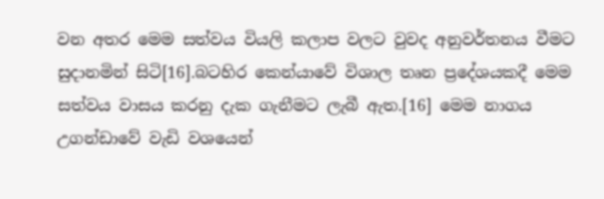වන අතර මෙම සත්වය වියලි කලාප වලට වුවද අනුවර්තනය වීමට සුදානමින් සිටි[16].බටහිර කෙන්යාවේ විශාල තෘන ප්‍රදේශයකදී මෙම සත්වය වාසය කරනු දැක ගැනීමට ලැබී ඇත.[16] මෙම නාගය උගන්ඩාවේ වැඩි වශයෙන්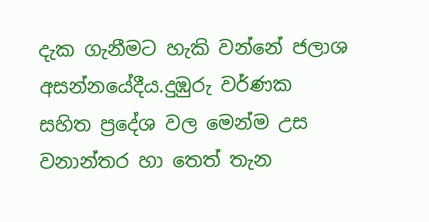දැක ගැනීමට හැකි වන්නේ ජලාශ අසන්නයේදීය.දුඹුරු වර්ණක සහිත ප්‍රදේශ වල මෙන්ම උස වනාන්තර හා තෙත් තැන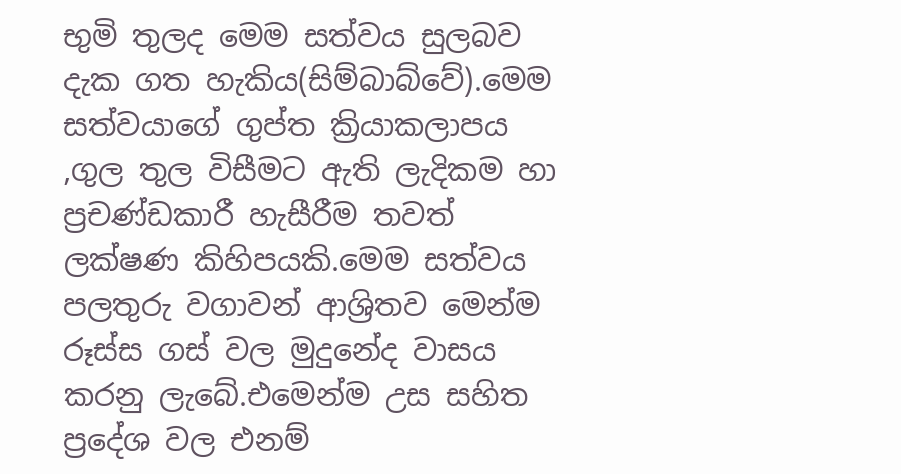භුමි තුලද මෙම සත්වය සුලබව දැක ගත හැකිය(සිම්බාබ්වේ).මෙම සත්වයාගේ ගුප්ත ක්‍රියාකලාපය ,ගුල තුල විසීමට ඇති ලැදිකම හා ප්‍රචණ්ඩකාරී හැසීරීම තවත් ලක්ෂණ කිහිපයකි.මෙම සත්වය පලතුරු වගාවන් ආශ්‍රිතව මෙන්ම රූස්ස ගස් වල මුදුනේද වාසය කරනු ලැබේ.එමෙන්ම උස සහිත ප්‍රදේශ වල එනම්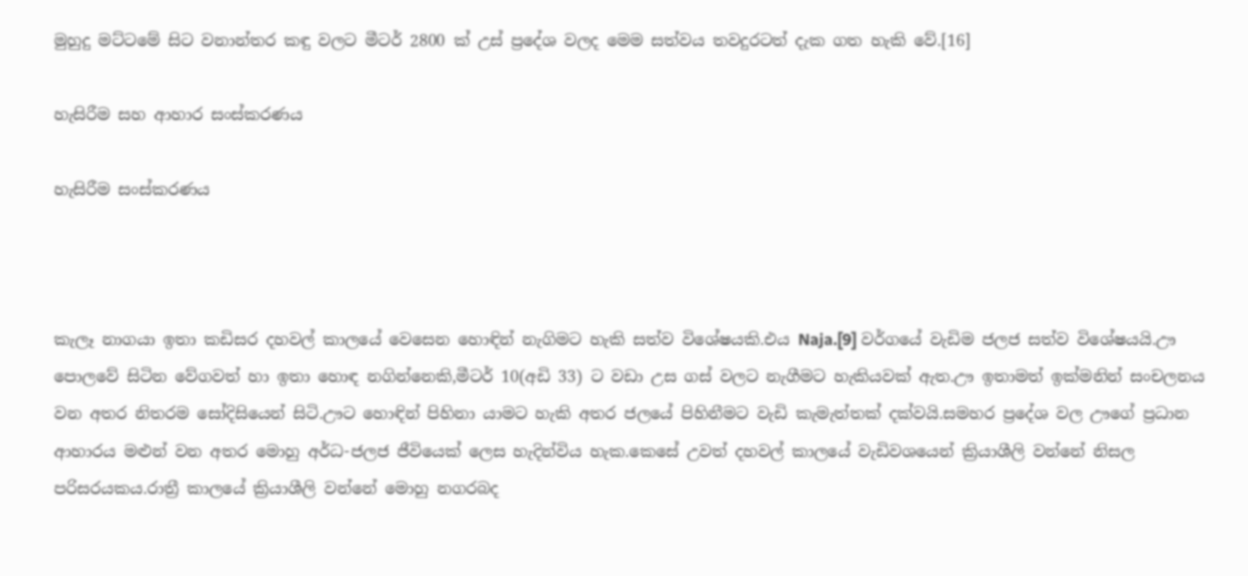මුහුදු මට්ටමේ සිට වනාන්තර කඳු වලට මීටර් 2800 ක් උස්‌ ප්‍රදේශ වලද මෙම සත්වය තවදුරටත් දැක ගත හැකි වේ.[16]

හැසිරීම සහ ආහාර සංස්කරණය

හැසිරීම සංස්කරණය



කැලෑ නාගයා ඉතා කඩිසර දහවල් කාලයේ වෙසෙන හොඳින් නැගිමට හැකි සත්ව විශේෂයකි.එය Naja.[9] වර්ගයේ වැඩිම ජලජ සත්ව විශේෂයයි.ඌ පොලවේ සිටින වේගවත් හා ඉතා හොඳ නගින්නෙකි,මීටර් 10(අඩි 33) ට වඩා උස ගස් වලට නැගීමට හැකියවක් ඇත.ඌ ඉතාමත් ඉක්මනින් සංචලනය වන අතර නිතරම සෝදිසියෙන් සිටි.ඌට හොඳින් පිහිනා යාමට හැකි අතර ජලයේ පිහිනීමට වැඩි කැමැත්තක් දක්වයි.සමහර ප්‍රදේශ වල ඌගේ ප්‍රධාන ආහාරය මළුන් වන අතර මොහු අර්ධ-ජලජ ජීවියෙක් ලෙස හැදින්විය හැක.කෙසේ උවත් දහවල් කාලයේ වැඩිවශයෙන් ක්‍රියාශීලි වන්නේ නිසල පරිසරයකය.රාත්‍රී කාලයේ ක්‍රියාශීලි වන්නේ මොහු නගරබද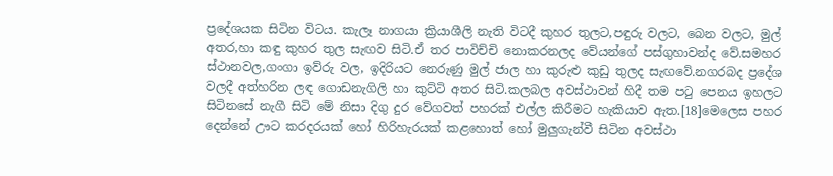ප්‍රදේශයක සිටින විටය. කැලෑ නාගයා ක්‍රියාශීලි නැති විටදී කුහර තුලට,පඳුරු වලට, බෙන වලට, මුල් අතර,හා කඳු කුහර තුල සැඟව සිටි.ඒ තර පාවිච්චි නොකරනලද වේයන්ගේ පස්ගුහාවන්ද වේ.සමහර ස්ථානවල,ගංගා ඉව්රු වල, ඉදිරියට නෙරුණු මුල් ජාල හා කුරුළු කුඩු තුලද සැඟවේ.නගරබද ප්‍රදේශ වලදී අත්හරින ලඳ ගොඩනැගිලි හා කුට්ටි අතර සිටි.කලබල අවස්ථාවන් හිදී තම පටු පෙනය ඉහලට සිටිනසේ නැගී සිටි මේ නිසා දිගු දුර වේගවත් පහරක් එල්ල කිරීමට හැකියාව ඇත.[18]මෙලෙස පහර දෙන්නේ ඌට කරදරයක් හෝ හිරිහැරයක් කළහොත් හෝ මුලුගැන්වී සිටින අවස්ථා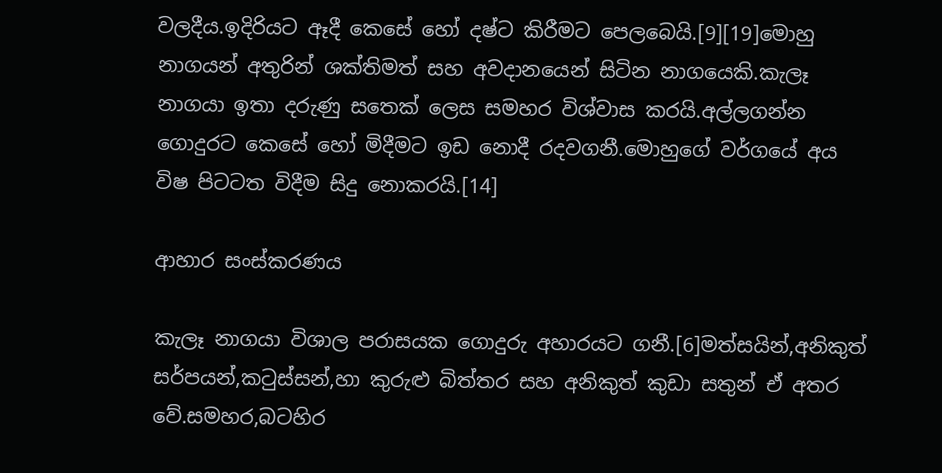වලදීය.ඉදිරියට ඈදී කෙසේ හෝ දෂ්ට කිරීමට පෙලබෙයි.[9][19]මොහු නාගයන් අතුරින් ශක්තිමත් සහ අවදානයෙන් සිටින නාගයෙකි.කැලෑ නාගයා ඉතා දරුණු සතෙක් ලෙස සමහර විශ්වාස කරයි.අල්ලගන්න ගොදුරට කෙසේ හෝ මිදීමට ඉඩ නොදී රදවගනී.මොහුගේ වර්ගයේ අය විෂ පිටටත විදීම සිදු නොකරයි.[14]

ආහාර සංස්කරණය

කැලෑ නාගයා විශාල පරාසයක ගොදුරු අහාරයට ගනී.[6]මත්සයින්,අනිකුත් සර්පයන්,කටුස්සන්,හා කුරුළු බිත්තර සහ අනිකුත් කුඩා සතුන් ඒ අතර වේ.සමහර,බටහිර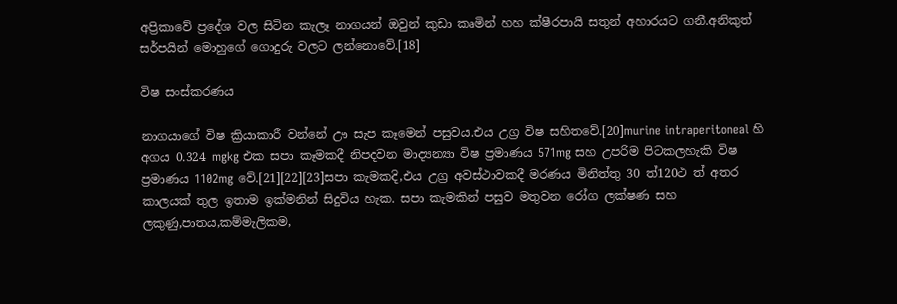අප්‍රිකාවේ ප්‍රදේශ වල සිටින කැලෑ නාගයන් ඔවුන් කුඩා කෘමින් හහ ක්ෂීරපායි සතුන් අහාරයට ගනී.අනිකුත් සර්පයින් මොහුගේ ගොදුරු වලට ලන්නොවේ.[18]

විෂ සංස්කරණය

නාගයාගේ විෂ ක්‍රියාකාරී වන්නේ ඌ සැප කෑමෙන් පසුවය.එය උග්‍ර විෂ සහිතවේ.[20]murine intraperitoneal හි අගය 0.324 mgkg එක සපා කෑමකදී නිපදවන මාද්‍යන්‍යා විෂ ප්‍රමාණය 571mg සහ උපරිම පිටකලහැකි විෂ ප්‍රමාණය 1102mg වේ.[21][22][23]සපා කැමකදි,එය උග්‍ර අවස්ථාවකදී මරණය මිනිත්තු 30 ත්120ථ ත් අතර කාලයක් තුල ඉතාම ඉක්මනින් සිදුවිය හැක. සපා කැමකින් පසුව මතුවන රෝග ලක්ෂණ සහ ලකුණු,පාතය,කම්මැලිකම,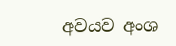අවයව අංශ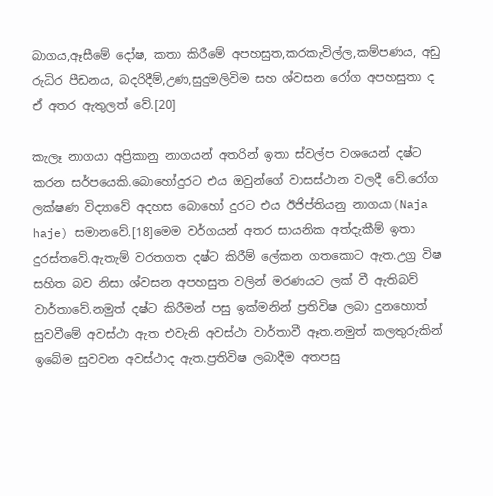බාගය,ඈසීමේ දෝෂ, කතා කිරීමේ අපහසුත,කරකැවිල්ල,කම්පණය, අඩු රුධිර පීඩනය, බදරිදීම්,උණ,සුදුමලිවිම සහ ශ්වසන රෝග අපහසුතා ද ඒ අතර ඇතුලත් වේ.[20]

කැලෑ නාගයා අප්‍රිකානු නාගයන් අතරින් ඉතා ස්වල්ප වශයෙන් දෂ්ට කරන සර්පයෙකි.බොහෝදුරට එය ඔවුන්ගේ වාසස්ථාන වලදී වේ.රෝග ලක්ෂණ විද්‍යාවේ අදහස බොහෝ දුරට එය ඊජිප්තියනු නාගයා(Naja haje) සමානවේ.[18]මෙම වර්ගයන් අතර සායනික අත්දැකීම් ඉතා දුරස්තවේ.ඇතැම් වරතගත දෂ්ට කිරීම් ලේකන ගතකොට ඇත.උග්‍ර විෂ සහිත බව නිසා ශ්වසන අපහසුත වලින් මරණයට ලක් වී ඇතිබව් වාර්තාවේ.නමුත් දෂ්ට කිරීමන් පසු ඉක්මනින් ප්‍රතිවිෂ ලබා දුනහොත් සුවවීමේ අවස්ථා ඇත එවැනි අවස්ථා වාර්තාවී ඈත.නමුත් කලතුරුකින් ඉබේම සුවවන අවස්ථාද ඇත.ප්‍රතිවිෂ ලබාදීම අතපසු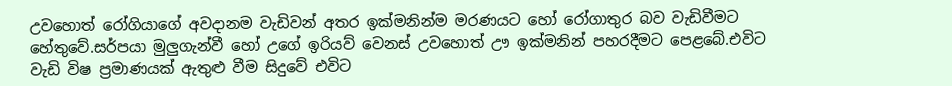උවහොත් රෝගියාගේ අවදානම වැඩිවන් අතර ඉක්මනින්ම මරණයට හෝ රෝගාතුර බව වැඩිවීමට හේතුවේ.සර්පයා මුලුගැන්වී හෝ උගේ ඉරියව් වෙනස් උවහොත් ඌ ඉක්මනින් පහරදීමට පෙළබේ.එවිට වැඩි විෂ ප්‍රමාණයක් ඇතුළු වීම සිදුවේ එවිට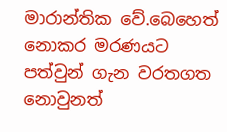මාරාන්තික වේ.බෙහෙත් නොකර මරණයට පත්වුන් ගැන වරතගත නොවුනත්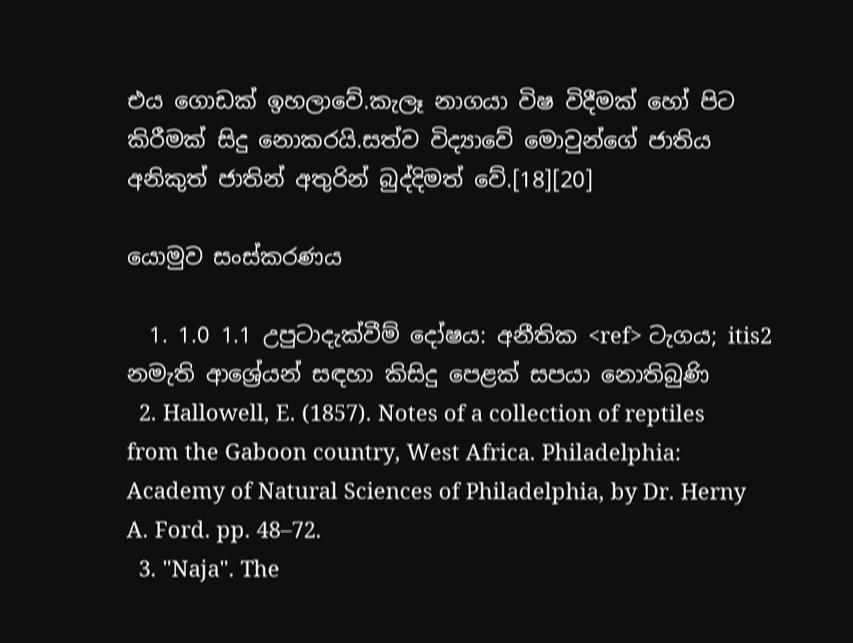එය ගොඩක් ඉහලාවේ.කැලෑ නාගයා විෂ විදීමක් හෝ පිට කිරීමක් සිදු නොකරයි.සත්ව විද්‍යාවේ මොවුන්ගේ ජාතිය අනිකුත් ජාතින් අතුරින් බුද්දිමත් වේ.[18][20]

යොමුව සංස්කරණය

  1. 1.0 1.1 උපුටාදැක්වීම් දෝෂය: අනීතික <ref> ටැගය; itis2 නමැති ආශ්‍රේයන් සඳහා කිසිදු පෙළක් සපයා නොතිබුණි
  2. Hallowell, E. (1857). Notes of a collection of reptiles from the Gaboon country, West Africa. Philadelphia: Academy of Natural Sciences of Philadelphia, by Dr. Herny A. Ford. pp. 48–72.
  3. "Naja". The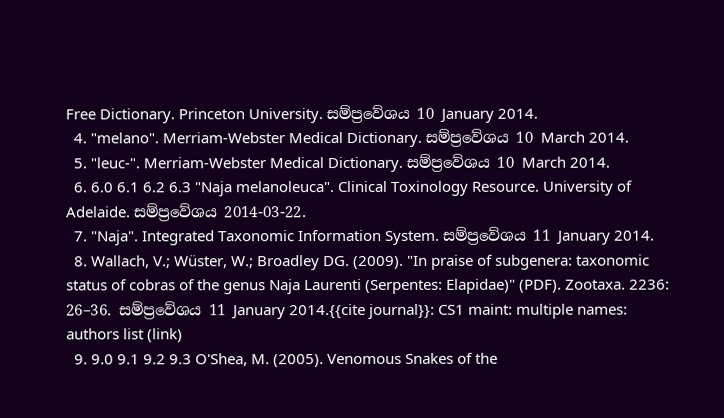Free Dictionary. Princeton University. සම්ප්‍රවේශය 10 January 2014.
  4. "melano". Merriam-Webster Medical Dictionary. සම්ප්‍රවේශය 10 March 2014.
  5. "leuc-". Merriam-Webster Medical Dictionary. සම්ප්‍රවේශය 10 March 2014.
  6. 6.0 6.1 6.2 6.3 "Naja melanoleuca". Clinical Toxinology Resource. University of Adelaide. සම්ප්‍රවේශය 2014-03-22.
  7. "Naja". Integrated Taxonomic Information System. සම්ප්‍රවේශය 11 January 2014.
  8. Wallach, V.; Wüster, W.; Broadley DG. (2009). "In praise of subgenera: taxonomic status of cobras of the genus Naja Laurenti (Serpentes: Elapidae)" (PDF). Zootaxa. 2236: 26–36. සම්ප්‍රවේශය 11 January 2014.{{cite journal}}: CS1 maint: multiple names: authors list (link)
  9. 9.0 9.1 9.2 9.3 O'Shea, M. (2005). Venomous Snakes of the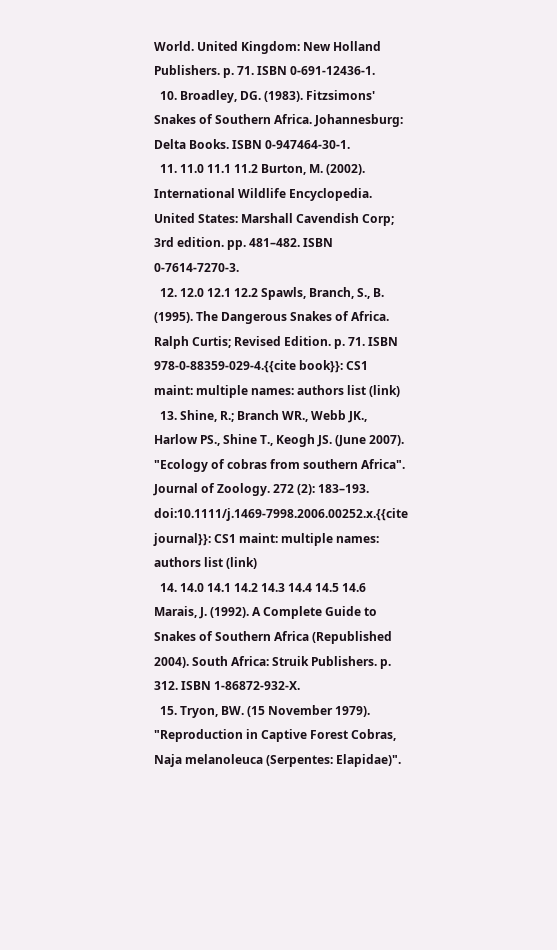World. United Kingdom: New Holland Publishers. p. 71. ISBN 0-691-12436-1.
  10. Broadley, DG. (1983). Fitzsimons' Snakes of Southern Africa. Johannesburg: Delta Books. ISBN 0-947464-30-1.
  11. 11.0 11.1 11.2 Burton, M. (2002). International Wildlife Encyclopedia. United States: Marshall Cavendish Corp; 3rd edition. pp. 481–482. ISBN 0-7614-7270-3.
  12. 12.0 12.1 12.2 Spawls, Branch, S., B. (1995). The Dangerous Snakes of Africa. Ralph Curtis; Revised Edition. p. 71. ISBN 978-0-88359-029-4.{{cite book}}: CS1 maint: multiple names: authors list (link)
  13. Shine, R.; Branch WR., Webb JK., Harlow PS., Shine T., Keogh JS. (June 2007). "Ecology of cobras from southern Africa". Journal of Zoology. 272 (2): 183–193. doi:10.1111/j.1469-7998.2006.00252.x.{{cite journal}}: CS1 maint: multiple names: authors list (link)
  14. 14.0 14.1 14.2 14.3 14.4 14.5 14.6 Marais, J. (1992). A Complete Guide to Snakes of Southern Africa (Republished 2004). South Africa: Struik Publishers. p. 312. ISBN 1-86872-932-X.
  15. Tryon, BW. (15 November 1979). "Reproduction in Captive Forest Cobras, Naja melanoleuca (Serpentes: Elapidae)".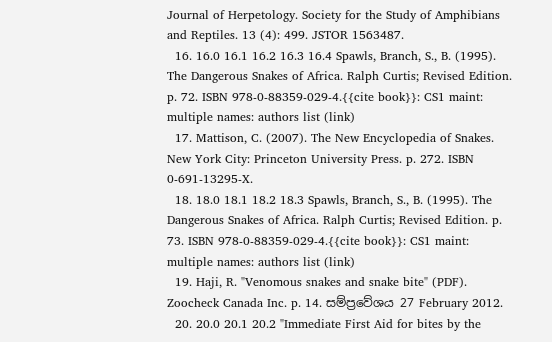Journal of Herpetology. Society for the Study of Amphibians and Reptiles. 13 (4): 499. JSTOR 1563487.
  16. 16.0 16.1 16.2 16.3 16.4 Spawls, Branch, S., B. (1995). The Dangerous Snakes of Africa. Ralph Curtis; Revised Edition. p. 72. ISBN 978-0-88359-029-4.{{cite book}}: CS1 maint: multiple names: authors list (link)
  17. Mattison, C. (2007). The New Encyclopedia of Snakes. New York City: Princeton University Press. p. 272. ISBN 0-691-13295-X.
  18. 18.0 18.1 18.2 18.3 Spawls, Branch, S., B. (1995). The Dangerous Snakes of Africa. Ralph Curtis; Revised Edition. p. 73. ISBN 978-0-88359-029-4.{{cite book}}: CS1 maint: multiple names: authors list (link)
  19. Haji, R. "Venomous snakes and snake bite" (PDF). Zoocheck Canada Inc. p. 14. සම්ප්‍රවේශය 27 February 2012.
  20. 20.0 20.1 20.2 "Immediate First Aid for bites by the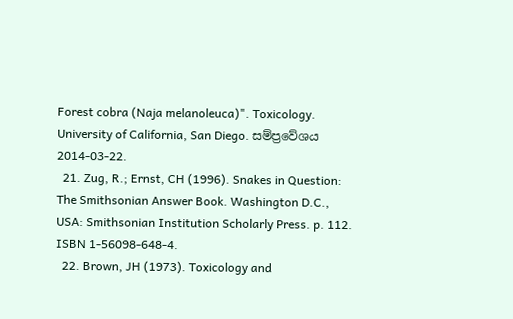Forest cobra (Naja melanoleuca)". Toxicology. University of California, San Diego. සම්ප්‍රවේශය 2014-03-22.
  21. Zug, R.; Ernst, CH (1996). Snakes in Question: The Smithsonian Answer Book. Washington D.C., USA: Smithsonian Institution Scholarly Press. p. 112. ISBN 1-56098-648-4.
  22. Brown, JH (1973). Toxicology and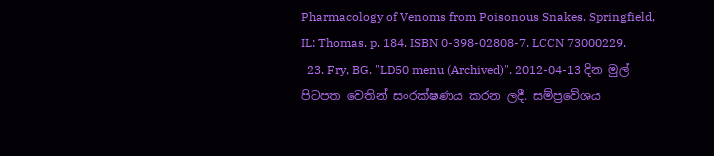Pharmacology of Venoms from Poisonous Snakes. Springfield, IL: Thomas. p. 184. ISBN 0-398-02808-7. LCCN 73000229.
  23. Fry, BG. "LD50 menu (Archived)". 2012-04-13 දින මුල් පිටපත වෙතින් සංරක්ෂණය කරන ලදී. සම්ප්‍රවේශය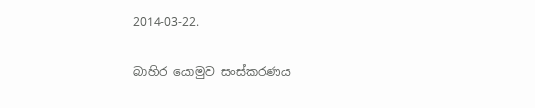2014-03-22.

බාහිර යොමුව සංස්කරණය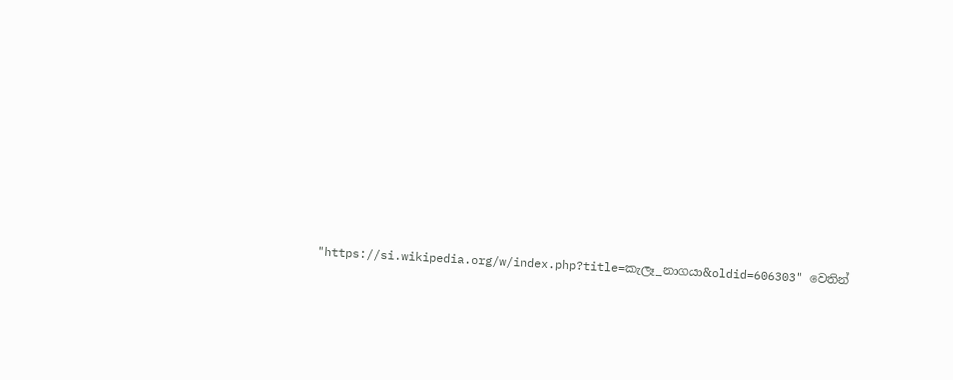"https://si.wikipedia.org/w/index.php?title=කැලෑ_නාගයා&oldid=606303" වෙතින්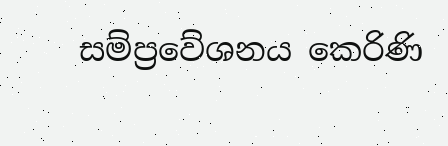සම්ප්‍රවේශනය කෙරිණි